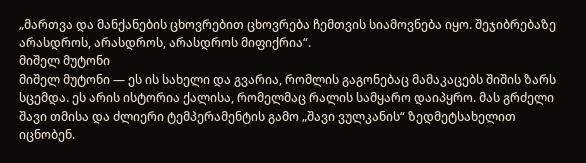„მართვა და მანქანების ცხოვრებით ცხოვრება ჩემთვის სიამოვნება იყო. შეჯიბრებაზე არასდროს, არასდროს, არასდროს მიფიქრია“.
მიშელ მუტონი
მიშელ მუტონი — ეს ის სახელი და გვარია, რომლის გაგონებაც მამაკაცებს შიშის ზარს სცემდა. ეს არის ისტორია ქალისა, რომელმაც რალის სამყარო დაიპყრო. მას გრძელი შავი თმისა და ძლიერი ტემპერამენტის გამო „შავი ვულკანის“ ზედმეტსახელით იცნობენ.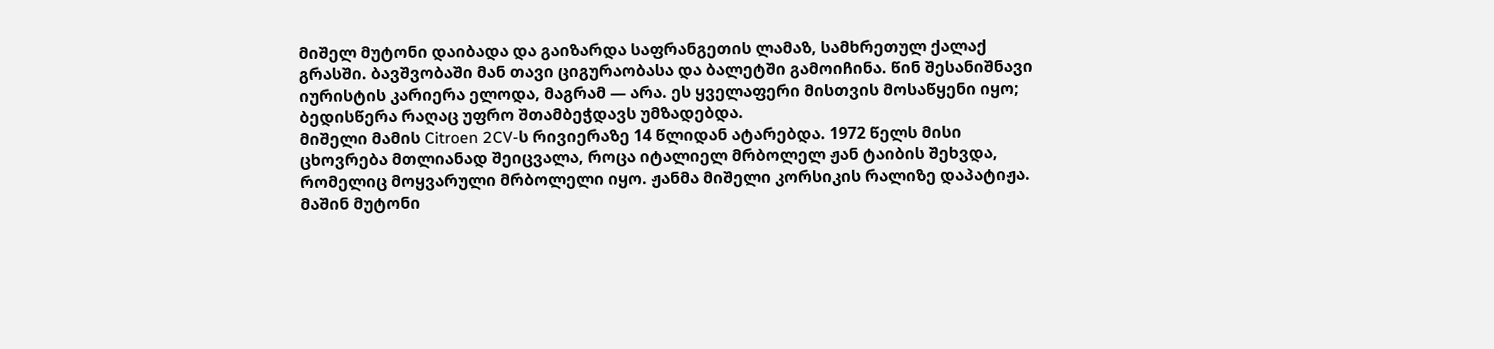მიშელ მუტონი დაიბადა და გაიზარდა საფრანგეთის ლამაზ, სამხრეთულ ქალაქ გრასში. ბავშვობაში მან თავი ციგურაობასა და ბალეტში გამოიჩინა. წინ შესანიშნავი იურისტის კარიერა ელოდა, მაგრამ — არა. ეს ყველაფერი მისთვის მოსაწყენი იყო; ბედისწერა რაღაც უფრო შთამბეჭდავს უმზადებდა.
მიშელი მამის Citroen 2CV-ს რივიერაზე 14 წლიდან ატარებდა. 1972 წელს მისი ცხოვრება მთლიანად შეიცვალა, როცა იტალიელ მრბოლელ ჟან ტაიბის შეხვდა, რომელიც მოყვარული მრბოლელი იყო. ჟანმა მიშელი კორსიკის რალიზე დაპატიჟა. მაშინ მუტონი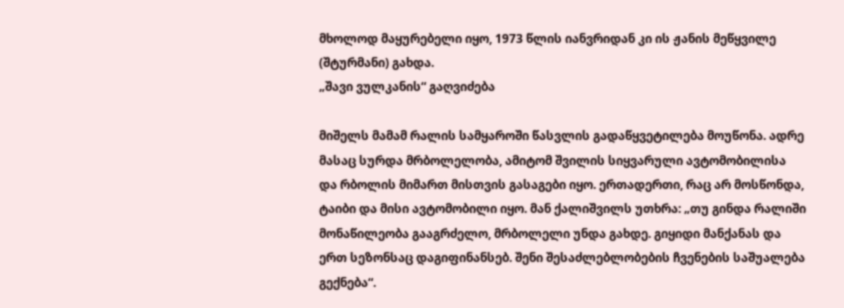მხოლოდ მაყურებელი იყო, 1973 წლის იანვრიდან კი ის ჟანის მეწყვილე (შტურმანი) გახდა.
„შავი ვულკანის“ გაღვიძება

მიშელს მამამ რალის სამყაროში წასვლის გადაწყვეტილება მოუწონა. ადრე მასაც სურდა მრბოლელობა, ამიტომ შვილის სიყვარული ავტომობილისა და რბოლის მიმართ მისთვის გასაგები იყო. ერთადერთი, რაც არ მოსწონდა, ტაიბი და მისი ავტომობილი იყო. მან ქალიშვილს უთხრა: „თუ გინდა რალიში მონაწილეობა გააგრძელო, მრბოლელი უნდა გახდე. გიყიდი მანქანას და ერთ სეზონსაც დაგიფინანსებ. შენი შესაძლებლობების ჩვენების საშუალება გექნება“.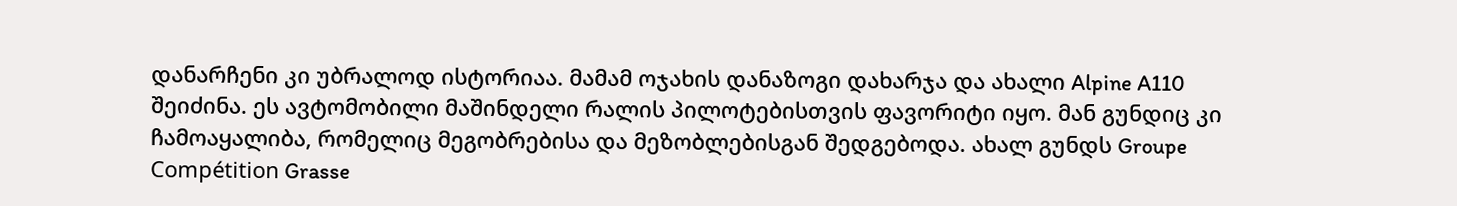დანარჩენი კი უბრალოდ ისტორიაა. მამამ ოჯახის დანაზოგი დახარჯა და ახალი Alpine A110 შეიძინა. ეს ავტომობილი მაშინდელი რალის პილოტებისთვის ფავორიტი იყო. მან გუნდიც კი ჩამოაყალიბა, რომელიც მეგობრებისა და მეზობლებისგან შედგებოდა. ახალ გუნდს Groupe Compétition Grasse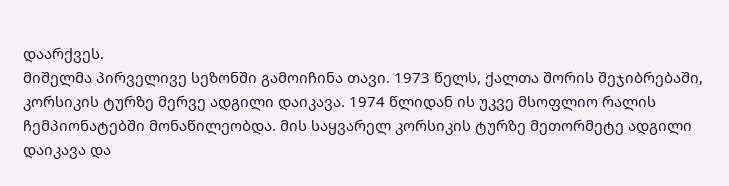დაარქვეს.
მიშელმა პირველივე სეზონში გამოიჩინა თავი. 1973 წელს, ქალთა შორის შეჯიბრებაში, კორსიკის ტურზე მერვე ადგილი დაიკავა. 1974 წლიდან ის უკვე მსოფლიო რალის ჩემპიონატებში მონაწილეობდა. მის საყვარელ კორსიკის ტურზე მეთორმეტე ადგილი დაიკავა და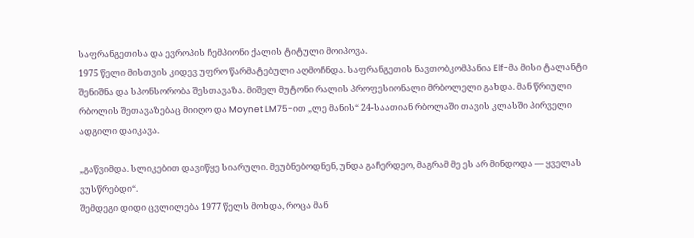საფრანგეთისა და ევროპის ჩემპიონი ქალის ტიტული მოიპოვა.
1975 წელი მისთვის კიდევ უფრო წარმატებული აღმოჩნდა. საფრანგეთის ნავთობკომპანია Elf-მა მისი ტალანტი შენიშნა და სპონსორობა შესთავაზა. მიშელ მუტონი რალის პროფესიონალი მრბოლელი გახდა. მან წრიული რბოლის შეთავაზებაც მიიღო და Moynet LM75-ით „ლე მანის“ 24-საათიან რბოლაში თავის კლასში პირველი ადგილი დაიკავა.

„გაწვიმდა. სლიკებით დავიწყე სიარული. მეუბნებოდნენ, უნდა გაჩერდეო, მაგრამ მე ეს არ მინდოდა — ყველას ვუსწრებდი“.
შემდეგი დიდი ცვლილება 1977 წელს მოხდა, როცა მან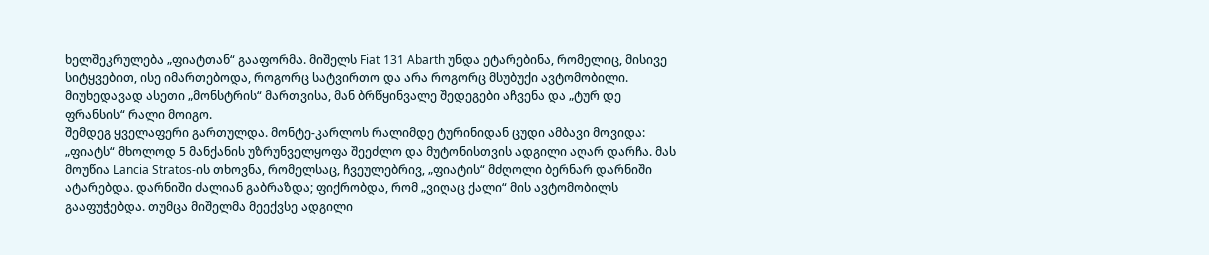ხელშეკრულება „ფიატთან“ გააფორმა. მიშელს Fiat 131 Abarth უნდა ეტარებინა, რომელიც, მისივე სიტყვებით, ისე იმართებოდა, როგორც სატვირთო და არა როგორც მსუბუქი ავტომობილი. მიუხედავად ასეთი „მონსტრის“ მართვისა, მან ბრწყინვალე შედეგები აჩვენა და „ტურ დე ფრანსის“ რალი მოიგო.
შემდეგ ყველაფერი გართულდა. მონტე-კარლოს რალიმდე ტურინიდან ცუდი ამბავი მოვიდა: „ფიატს“ მხოლოდ 5 მანქანის უზრუნველყოფა შეეძლო და მუტონისთვის ადგილი აღარ დარჩა. მას მოუწია Lancia Stratos-ის თხოვნა, რომელსაც, ჩვეულებრივ, „ფიატის“ მძღოლი ბერნარ დარნიში ატარებდა. დარნიში ძალიან გაბრაზდა; ფიქრობდა, რომ „ვიღაც ქალი“ მის ავტომობილს გააფუჭებდა. თუმცა მიშელმა მეექვსე ადგილი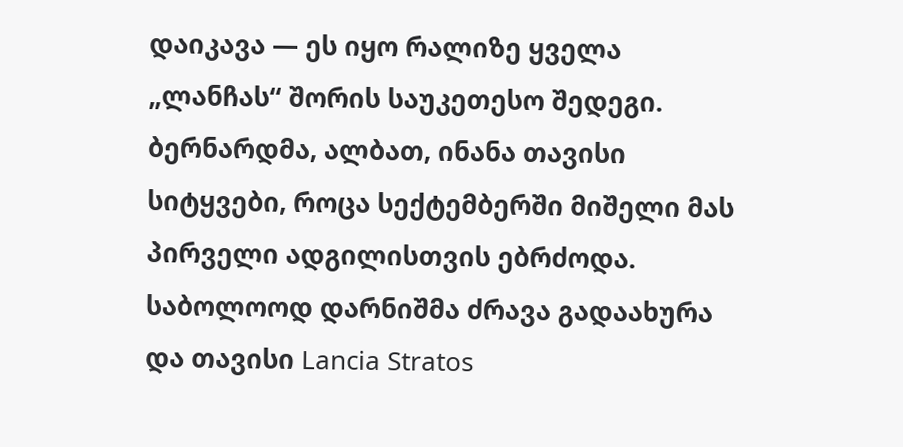დაიკავა — ეს იყო რალიზე ყველა „ლანჩას“ შორის საუკეთესო შედეგი. ბერნარდმა, ალბათ, ინანა თავისი სიტყვები, როცა სექტემბერში მიშელი მას პირველი ადგილისთვის ებრძოდა. საბოლოოდ დარნიშმა ძრავა გადაახურა და თავისი Lancia Stratos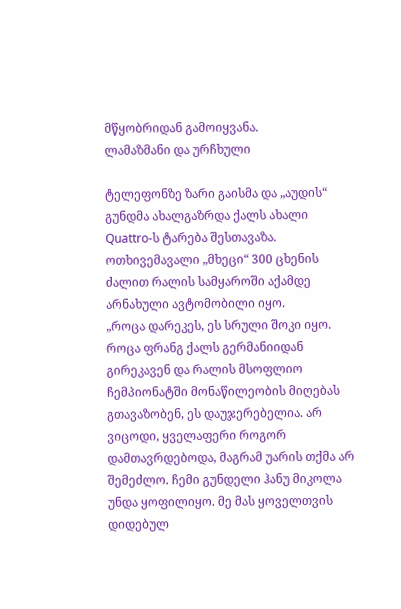მწყობრიდან გამოიყვანა.
ლამაზმანი და ურჩხული

ტელეფონზე ზარი გაისმა და „აუდის“ გუნდმა ახალგაზრდა ქალს ახალი Quattro-ს ტარება შესთავაზა. ოთხივემავალი „მხეცი“ 300 ცხენის ძალით რალის სამყაროში აქამდე არნახული ავტომობილი იყო.
„როცა დარეკეს, ეს სრული შოკი იყო. როცა ფრანგ ქალს გერმანიიდან გირეკავენ და რალის მსოფლიო ჩემპიონატში მონაწილეობის მიღებას გთავაზობენ, ეს დაუჯერებელია. არ ვიცოდი, ყველაფერი როგორ დამთავრდებოდა, მაგრამ უარის თქმა არ შემეძლო. ჩემი გუნდელი ჰანუ მიკოლა უნდა ყოფილიყო. მე მას ყოველთვის დიდებულ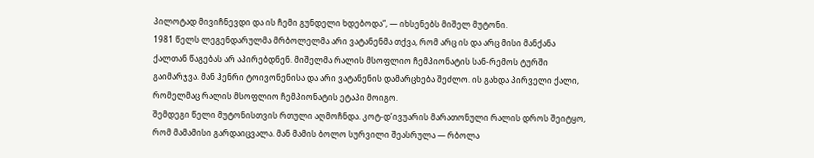პილოტად მივიჩნევდი და ის ჩემი გუნდელი ხდებოდა“, — იხსენებს მიშელ მუტონი.
1981 წელს ლეგენდარულმა მრბოლელმა არი ვატანენმა თქვა, რომ არც ის და არც მისი მანქანა ქალთან წაგებას არ აპირებდნენ. მიშელმა რალის მსოფლიო ჩემპიონატის სან-რემოს ტურში გაიმარჯვა. მან ჰენრი ტოივონენისა და არი ვატანენის დამარცხება შეძლო. ის გახდა პირველი ქალი, რომელმაც რალის მსოფლიო ჩემპიონატის ეტაპი მოიგო.
შემდეგი წელი მუტონისთვის რთული აღმოჩნდა. კოტ-დ’ივუარის მარათონული რალის დროს შეიტყო, რომ მამამისი გარდაიცვალა. მან მამის ბოლო სურვილი შეასრულა — რბოლა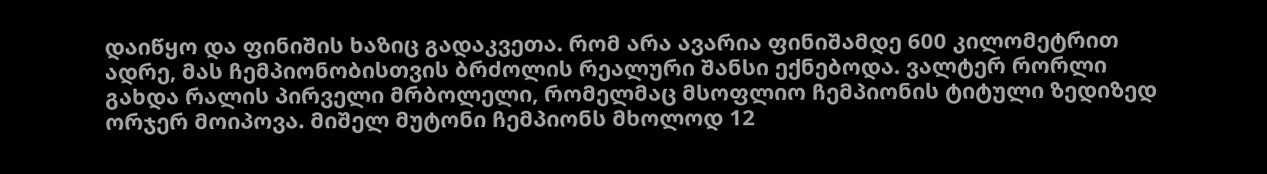დაიწყო და ფინიშის ხაზიც გადაკვეთა. რომ არა ავარია ფინიშამდე 600 კილომეტრით ადრე, მას ჩემპიონობისთვის ბრძოლის რეალური შანსი ექნებოდა. ვალტერ რორლი გახდა რალის პირველი მრბოლელი, რომელმაც მსოფლიო ჩემპიონის ტიტული ზედიზედ ორჯერ მოიპოვა. მიშელ მუტონი ჩემპიონს მხოლოდ 12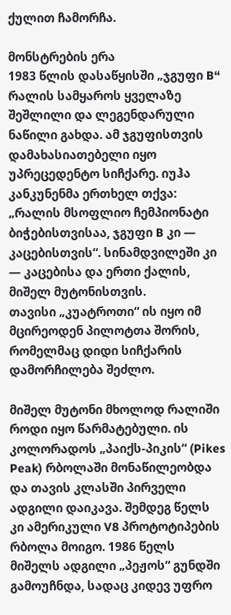ქულით ჩამორჩა.

მონსტრების ერა
1983 წლის დასაწყისში „ჯგუფი B“ რალის სამყაროს ყველაზე შეშლილი და ლეგენდარული ნაწილი გახდა. ამ ჯგუფისთვის დამახასიათებელი იყო უპრეცედენტო სიჩქარე. იუჰა კანკუნენმა ერთხელ თქვა: „რალის მსოფლიო ჩემპიონატი ბიჭებისთვისაა, ჯგუფი B კი — კაცებისთვის“. სინამდვილეში კი — კაცებისა და ერთი ქალის, მიშელ მუტონისთვის.
თავისი „კუატროთი“ ის იყო იმ მცირეოდენ პილოტთა შორის, რომელმაც დიდი სიჩქარის დამორჩილება შეძლო.

მიშელ მუტონი მხოლოდ რალიში როდი იყო წარმატებული. ის კოლორადოს „პაიქს-პიკის“ (Pikes Peak) რბოლაში მონაწილეობდა და თავის კლასში პირველი ადგილი დაიკავა. შემდეგ წელს კი ამერიკული V8 პროტოტიპების რბოლა მოიგო. 1986 წელს მიშელს ადგილი „პეჟოს“ გუნდში გამოუჩნდა, სადაც კიდევ უფრო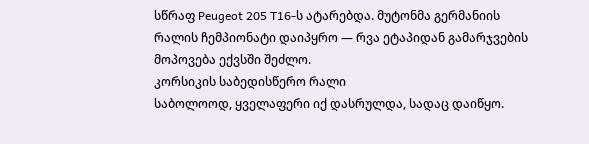სწრაფ Peugeot 205 T16-ს ატარებდა. მუტონმა გერმანიის რალის ჩემპიონატი დაიპყრო — რვა ეტაპიდან გამარჯვების მოპოვება ექვსში შეძლო.
კორსიკის საბედისწერო რალი
საბოლოოდ, ყველაფერი იქ დასრულდა, სადაც დაიწყო.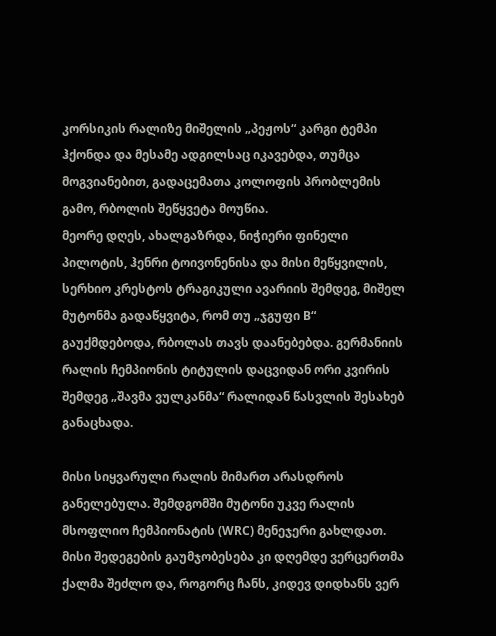კორსიკის რალიზე მიშელის „პეჟოს“ კარგი ტემპი ჰქონდა და მესამე ადგილსაც იკავებდა, თუმცა მოგვიანებით, გადაცემათა კოლოფის პრობლემის გამო, რბოლის შეწყვეტა მოუწია.
მეორე დღეს, ახალგაზრდა, ნიჭიერი ფინელი პილოტის, ჰენრი ტოივონენისა და მისი მეწყვილის, სერხიო კრესტოს ტრაგიკული ავარიის შემდეგ, მიშელ მუტონმა გადაწყვიტა, რომ თუ „ჯგუფი B“ გაუქმდებოდა, რბოლას თავს დაანებებდა. გერმანიის რალის ჩემპიონის ტიტულის დაცვიდან ორი კვირის შემდეგ „შავმა ვულკანმა“ რალიდან წასვლის შესახებ განაცხადა.

მისი სიყვარული რალის მიმართ არასდროს განელებულა. შემდგომში მუტონი უკვე რალის მსოფლიო ჩემპიონატის (WRC) მენეჯერი გახლდათ. მისი შედეგების გაუმჯობესება კი დღემდე ვერცერთმა ქალმა შეძლო და, როგორც ჩანს, კიდევ დიდხანს ვერ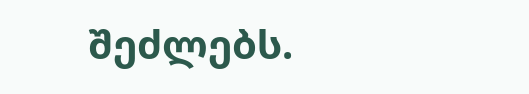შეძლებს.